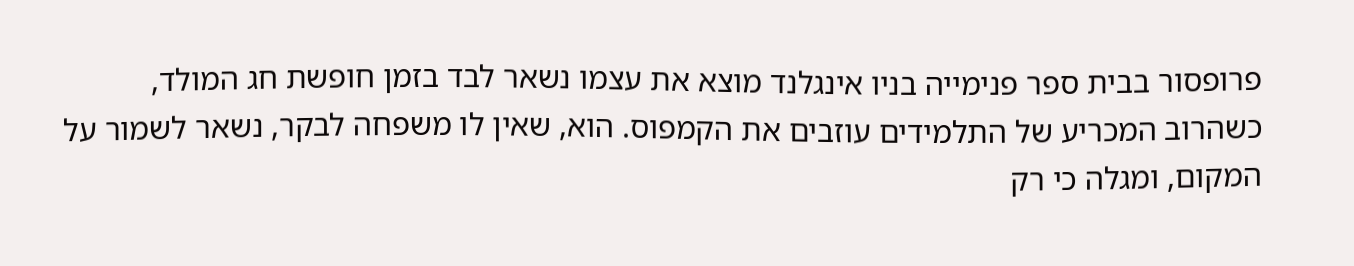פרופסור בבית ספר פנימייה בניו אינגלנד מוצא את עצמו נשאר לבד בזמן חופשת חג המולד, כשהרוב המכריע של התלמידים עוזבים את הקמפוס. הוא, שאין לו משפחה לבקר, נשאר לשמור על המקום, ומגלה כי רק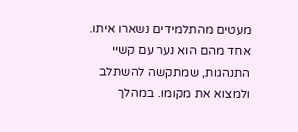מעטים מהתלמידים נשארו איתו. אחד מהם הוא נער עם קשיי התנהגות, שמתקשה להשתלב ולמצוא את מקומו. במהלך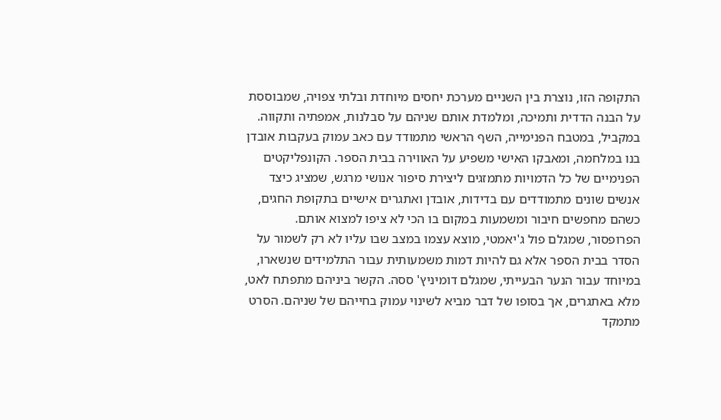התקופה הזו, נוצרת בין השניים מערכת יחסים מיוחדת ובלתי צפויה, שמבוססת על הבנה הדדית ותמיכה, ומלמדת אותם שניהם על סבלנות, אמפתיה ותקווה.
במקביל, במטבח הפנימייה, השף הראשי מתמודד עם כאב עמוק בעקבות אובדן בנו במלחמה, ומאבקו האישי משפיע על האווירה בבית הספר. הקונפליקטים הפנימיים של כל הדמויות מתמזגים ליצירת סיפור אנושי מרגש, שמציג כיצד אנשים שונים מתמודדים עם בדידות, אובדן ואתגרים אישיים בתקופת החגים, כשהם מחפשים חיבור ומשמעות במקום בו הכי לא ציפו למצוא אותם. הפרופסור, שמגלם פול ג'יאמטי, מוצא עצמו במצב שבו עליו לא רק לשמור על הסדר בבית הספר אלא גם להיות דמות משמעותית עבור התלמידים שנשארו, במיוחד עבור הנער הבעייתי, שמגלם דומיניץ' ססה. הקשר ביניהם מתפתח לאט, מלא באתגרים, אך בסופו של דבר מביא לשינוי עמוק בחייהם של שניהם. הסרט מתמקד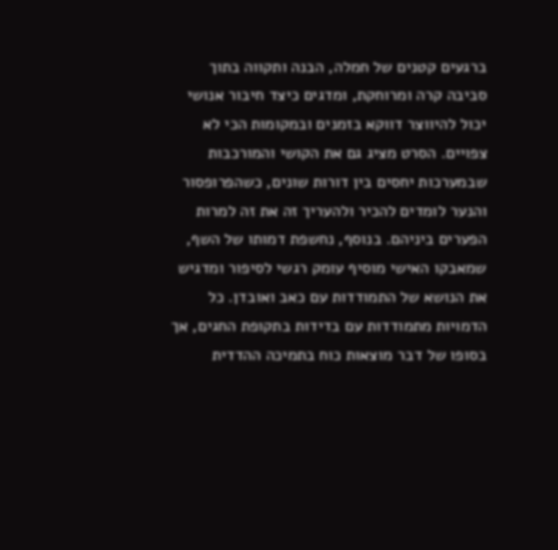ברגעים קטנים של חמלה, הבנה ותקווה בתוך סביבה קרה ומרוחקת, ומדגים כיצד חיבור אנושי יכול להיווצר דווקא בזמנים ובמקומות הכי לא צפויים. הסרט מציג גם את הקושי והמורכבות שבמערכות יחסים בין דורות שונים, כשהפרופסור והנער לומדים להכיר ולהעריך זה את זה למרות הפערים ביניהם. בנוסף, נחשפת דמותו של השף, שמאבקו האישי מוסיף עומק רגשי לסיפור ומדגיש את הנושא של התמודדות עם כאב ואובדן. כל הדמויות מתמודדות עם בדידות בתקופת החגים, אך בסופו של דבר מוצאות כוח בתמיכה ההדדית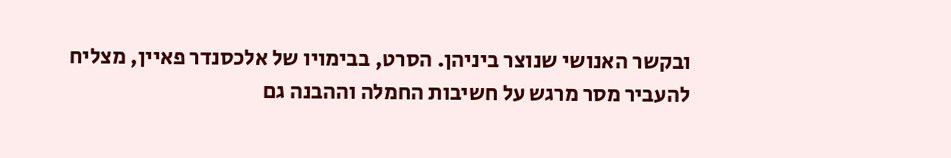ובקשר האנושי שנוצר ביניהן. הסרט, בבימויו של אלכסנדר פאיין, מצליח להעביר מסר מרגש על חשיבות החמלה וההבנה גם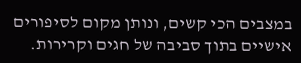במצבים הכי קשים, ונותן מקום לסיפורים אישיים בתוך סביבה של חגים וקרירות.